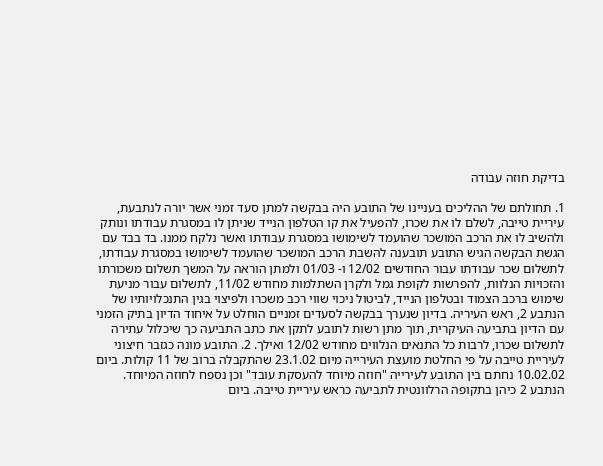בדיקת חוזה עבודה

1. תחולתם של ההליכים בעניינו של התובע היה בבקשה למתן סעד זמני אשר יורה לנתבעת, עיריית טייבה, לשלם לו את שכרו, להפעיל את קו הטלפון הנייד שניתן לו במסגרת עבודתו ונותק ולהשיב לו את הרכב המושכר שהועמד לשימושו במסגרת עבודתו ואשר נלקח ממנו. בד בבד עם הגשת הבקשה הגיש התובע תובענה להשבת הרכב המושכר שהועמד לשימושו במסגרת עבודתו, לתשלום שכר עבודתו עבור החודשים 12/02 ו- 01/03 ולמתן הוראה על המשך תשלום משכורתו והזכויות הנלוות, להפרשות לקופת גמל ולקרן השתלמות מחודש 11/02, לתשלום עבור מניעת שימוש ברכב הצמוד ובטלפון הנייד, לביטול ניכוי שווי רכב משכרו ולפיצוי בגין התנכלויותיו של הנתבע 2, ראש העיריה. בדיון שנערך בבקשה לסעדים זמניים הוחלט על איחוד הדיון בתיק הזמני עם הדיון בתביעה העיקרית, תוך מתן רשות לתובע לתקן את כתב התביעה כך שיכלול עתירה לתשלום שכרו, לרבות כל התנאים הנלווים מחודש 12/02 ואילך. 2. התובע מונה כגזבר חיצוני לעיריית טייבה על פי החלטת מועצת העירייה מיום 23.1.02 שהתקבלה ברוב של 11 קולות. ביום 10.02.02 נחתם בין התובע לעירייה "חוזה מיוחד להעסקת עובד" וכן נספח לחוזה המיוחד. הנתבע 2 כיהן בתקופה הרלוונטית לתביעה כראש עיריית טייבה. ביום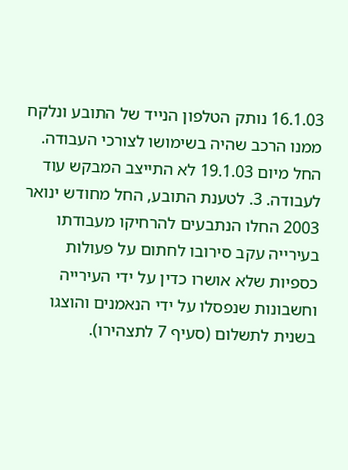16.1.03 נותק הטלפון הנייד של התובע ונלקח ממנו הרכב שהיה בשימושו לצורכי העבודה. החל מיום 19.1.03 לא התייצב המבקש עוד לעבודה. 3. לטענת התובע, החל מחודש ינואר 2003 החלו הנתבעים להרחיקו מעבודתו בעירייה עקב סירובו לחתום על פעולות כספיות שלא אושרו כדין על ידי העירייה וחשבונות שנפסלו על ידי הנאמנים והוצגו בשנית לתשלום (סעיף 7 לתצהירו).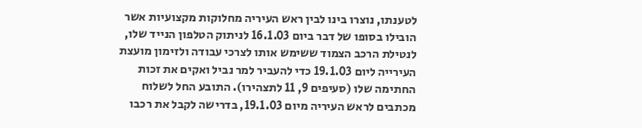לטענתו, נוצרו בינו לבין ראש העיריה מחלוקות מקצועיות אשר הובילו בסופו של דבר ביום 16.1.03 לניתוק הטלפון הנייד שלו, לנטילת הרכב הצמוד ששימש אותו לצרכי עבודה ולזימון מועצת העירייה ליום 19.1.03 כדי להעביר למר נביל ואקים את זכות החתימה שלו (סעיפים 9, 11 לתצהירו). התובע החל לשלוח מכתבים לראש העיריה מיום 19.1.03, בדרישה לקבל את רכבו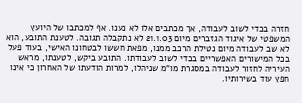חזרה בכדי לשוב לעבודה, אך מכתבים אלו לא נענו. אף למכתבו של היועץ המשפטי של איגוד הגזברים מיום 21.1.03 לא נתקבלה תגובה. לטענת התובע, הוא לא שב לעבודה מיום נטילת הרכב ממנו, מפאת חששו לבטחונו האישי, בעוד פעל בכל המישורים האפשריים בכדי לשוב לעבודתו. התובע ביקש, לטענתו, מראש העיריה לחזור לעבודה במסגרת מו"מ שניהלו, למרות הודעתו של האחרון כי אינו חפץ עוד בשירותיו.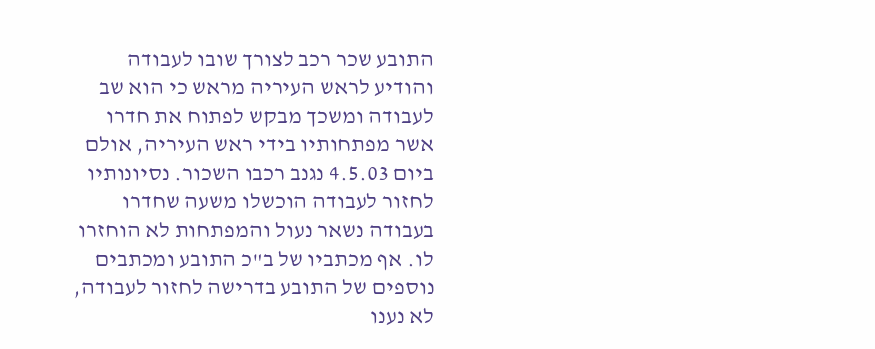התובע שכר רכב לצורך שובו לעבודה והודיע לראש העיריה מראש כי הוא שב לעבודה ומשכך מבקש לפתוח את חדרו אשר מפתחותיו בידי ראש העיריה, אולם ביום 4.5.03 נגנב רכבו השכור. נסיונותיו לחזור לעבודה הוכשלו משעה שחדרו בעבודה נשאר נעול והמפתחות לא הוחזרו לו. אף מכתביו של ב"כ התובע ומכתבים נוספים של התובע בדרישה לחזור לעבודה, לא נענו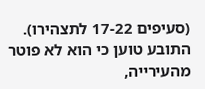(סעיפים 17-22 לתצהירו). התובע טוען כי הוא לא פוטר מהעירייה,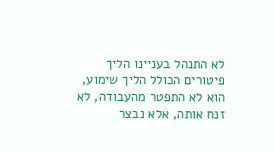לא התנהל בעניינו הליך פיטורים הכולל הליך שימוע, הוא לא התפטר מהעבודה, לא זנח אותה, אלא נבצר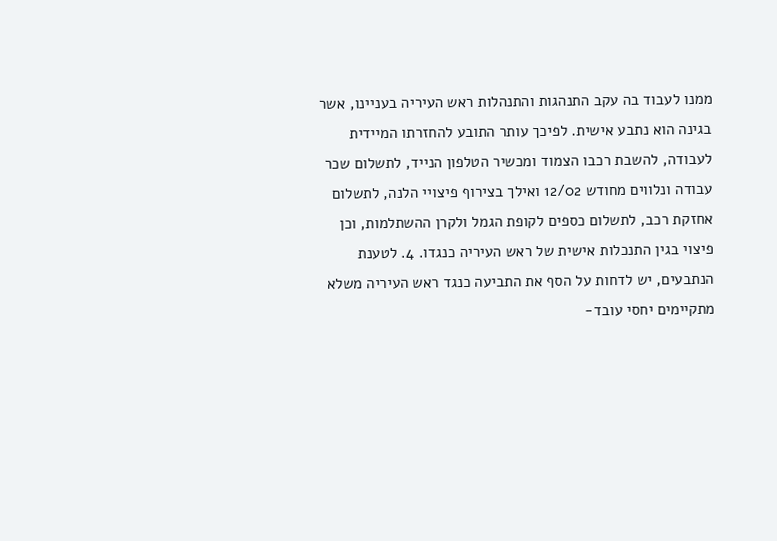ממנו לעבוד בה עקב התנהגות והתנהלות ראש העיריה בעניינו, אשר בגינה הוא נתבע אישית. לפיכך עותר התובע להחזרתו המיידית לעבודה, להשבת רכבו הצמוד ומכשיר הטלפון הנייד, לתשלום שכר עבודה ונלווים מחודש 12/02 ואילך בצירוף פיצויי הלנה, לתשלום אחזקת רכב, לתשלום כספים לקופת הגמל ולקרן ההשתלמות, וכן פיצוי בגין התנכלות אישית של ראש העיריה כנגדו. 4. לטענת הנתבעים, יש לדחות על הסף את התביעה כנגד ראש העיריה משלא מתקיימים יחסי עובד-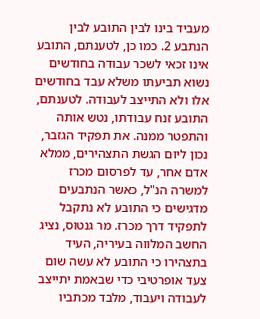מעביד בינו לבין התובע לבין הנתבע 2. כמו כן, לטענתם, התובע אינו זכאי לשכר עבודה בחודשים נשוא תביעתו משלא עבד בחודשים אלו ולא התייצב לעבודה. לטענתם, התובע זנח עבודתו, נטש אותה והתפטר ממנה. את תפקיד הגזבר, נכון ליום הגשת התצהירים, ממלא אדם אחר, עד לפרסום מכרז למשרה הנ"ל, כאשר הנתבעים מדגישים כי התובע לא נתקבל לתפקיד דרך מכרז. מר גנטוס, נציג החשב המלווה בעיריה, העיד בתצהירו כי התובע לא עשה שום צעד אופרטיבי כדי שבאמת יתייצב לעבודה ויעבוד, מלבד מכתביו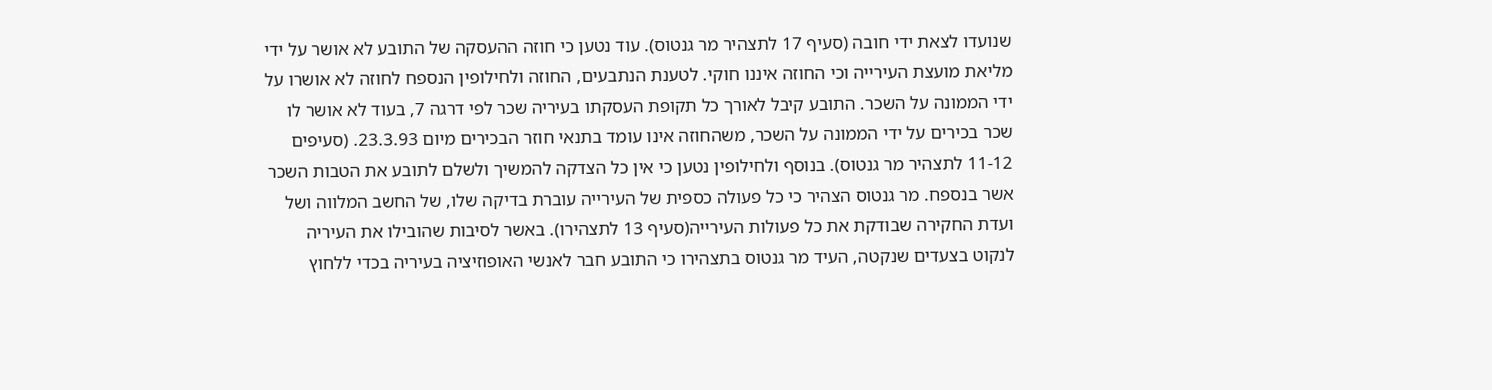שנועדו לצאת ידי חובה (סעיף 17 לתצהיר מר גנטוס). עוד נטען כי חוזה ההעסקה של התובע לא אושר על ידי מליאת מועצת העירייה וכי החוזה איננו חוקי. לטענת הנתבעים, החוזה ולחילופין הנספח לחוזה לא אושרו על ידי הממונה על השכר. התובע קיבל לאורך כל תקופת העסקתו בעיריה שכר לפי דרגה 7, בעוד לא אושר לו שכר בכירים על ידי הממונה על השכר, משהחוזה אינו עומד בתנאי חוזר הבכירים מיום 23.3.93. (סעיפים 11-12 לתצהיר מר גנטוס). בנוסף ולחילופין נטען כי אין כל הצדקה להמשיך ולשלם לתובע את הטבות השכר אשר בנספח. מר גנטוס הצהיר כי כל פעולה כספית של העירייה עוברת בדיקה שלו, של החשב המלווה ושל ועדת החקירה שבודקת את כל פעולות העירייה(סעיף 13 לתצהירו). באשר לסיבות שהובילו את העיריה לנקוט בצעדים שנקטה, העיד מר גנטוס בתצהירו כי התובע חבר לאנשי האופוזיציה בעיריה בכדי ללחוץ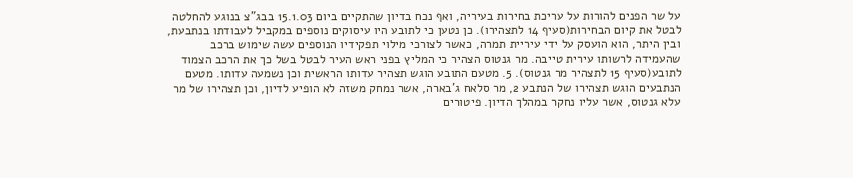על שר הפנים להורות על עריכת בחירות בעיריה, ואף נכח בדיון שהתקיים ביום 15.1.03 בבג"צ בנוגע להחלטה לבטל את קיום הבחירות(סעיף 14 לתצהירו). כן נטען כי לתובע היו עיסוקים נוספים במקביל לעבודתו בנתבעת, ובין היתר, הוא הועסק על ידי עיריית תמרה, כאשר לצורכי מילוי תפקידיו הנוספים עשה שימוש ברכב שהעמידה לרשותו עירית טייבה. מר גנטוס הצהיר כי המליץ בפני ראש העיר לבטל בשל כך את הרכב הצמוד לתובע(סעיף 15 לתצהיר מר גנטוס). 5. מטעם התובע הוגש תצהיר עדותו הראשית וכן נשמעה עדותו. מטעם הנתבעים הוגש תצהירו של הנתבע 2, מר סלאח ג'בארה, אשר נמחק משזה לא הופיע לדיון, וכן תצהירו של מר עלא גנטוס, אשר עליו נחקר במהלך הדיון. פיטורים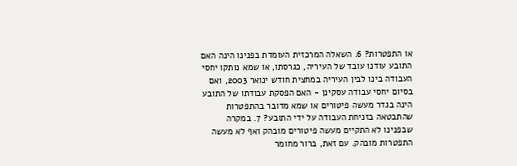או התפטרות? 6. השאלה המרכזית העומדת בפנינו הינה האם התובע עודנו עובד של העיריה, כגרסתו, או שמא נותקו יחסי העבודה בינו לבין העיריה במחצית חודש ינואר 2003, ואם בסיום יחסי עבודה עסקינן - האם הפסקת עבודתו של התובע הינה בגדר מעשה פיטורים או שמא מדובר בהתפטרות שהתבטאה בזניחת העבודה על ידי התובע? 7. במקרה שבפנינו לא התקיים מעשה פיטורים מובהק ואף לא מעשה התפטרות מובהק. עם זאת, ברור מחומר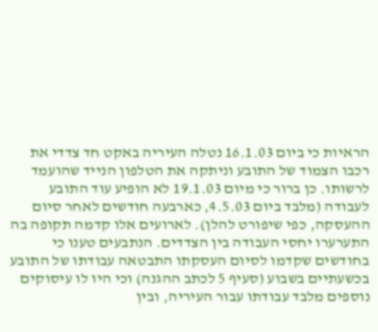הראיות כי ביום 16.1.03 נטלה העיריה באקט חד צדדי את רכבו הצמוד של התובע וניתקה את הטלפון הנייד שהועמד לרשותו. כן ברור כי מיום 19.1.03 לא הופיע עוד התובע לעבודה (מלבד ביום 4.5.03, כארבעה חודשים לאחר סיום ההעסקה, כפי שיפורט להלן). לארועים אלו קדמה תקופה בה התערערו יחסי העבודה בין הצדדים. הנתבעים טענו כי בחודשים שקדמו לסיום העסקתו התבטאה עבודתו של התובע בכשעתיים בשבוע (סעיף 5 לכתב ההגנה) וכי היו לו עיסוקים נוספים מלבד עבודתו עבור העיריה, ובין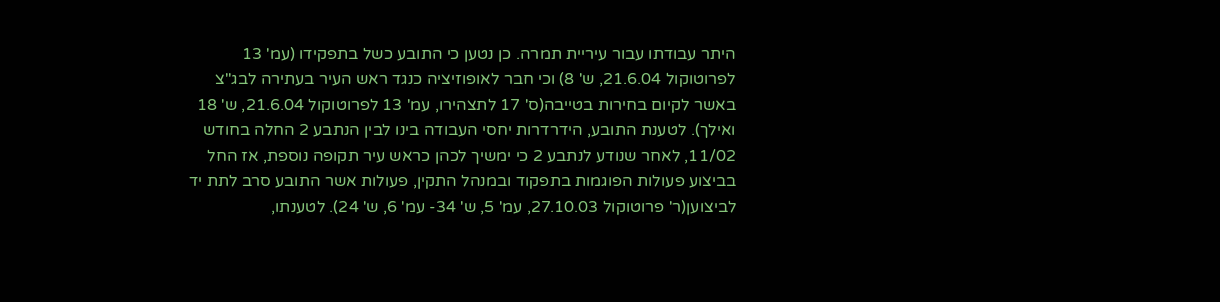היתר עבודתו עבור עיריית תמרה. כן נטען כי התובע כשל בתפקידו (עמ' 13 לפרוטוקול 21.6.04, ש' 8) וכי חבר לאופוזיציה כנגד ראש העיר בעתירה לבג"צ באשר לקיום בחירות בטייבה(ס' 17 לתצהירו, עמ' 13 לפרוטוקול 21.6.04, ש' 18 ואילך). לטענת התובע, הידרדרות יחסי העבודה בינו לבין הנתבע 2 החלה בחודש 11/02, לאחר שנודע לנתבע 2 כי ימשיך לכהן כראש עיר תקופה נוספת, אז החל בביצוע פעולות הפוגמות בתפקוד ובמנהל התקין, פעולות אשר התובע סרב לתת יד לביצוען(ר' פרוטוקול 27.10.03, עמ' 5, ש' 34- עמ' 6, ש' 24). לטענתו,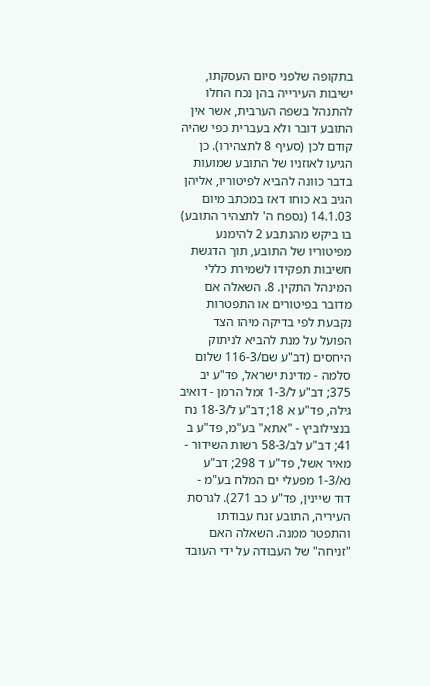בתקופה שלפני סיום העסקתו, ישיבות העירייה בהן נכח החלו להתנהל בשפה הערבית, אשר אין התובע דובר ולא בעברית כפי שהיה קודם לכן (סעיף 8 לתצהירו). כן הגיעו לאוזניו של התובע שמועות בדבר כוונה להביא לפיטוריו, אליהן הגיב בא כוחו דאז במכתב מיום 14.1.03 (נספח ה' לתצהיר התובע) בו ביקש מהנתבע 2 להימנע מפיטוריו של התובע, תוך הדגשת חשיבות תפקידו לשמירת כללי המינהל התקין. 8. השאלה אם מדובר בפיטורים או התפטרות נקבעת לפי בדיקה מיהו הצד הפועל על מנת להביא לניתוק היחסים (דב"ע שם/116-3 שלום סלמה - מדינת ישראל, פד"ע יב 375; דב"ע ל/1-3 זמל הרמן - דואיב גילה, פד"ע א 18; דב"ע ל/18-3 נח בנצילוביץ - "אתא" בע"מ, פד"ע ב 41; דב"ע לב/58-3 רשות השידור - מאיר אשל, פד"ע ד 298; דב"ע נא/1-3 מפעלי ים המלח בע"מ - דוד שיינין, פד"ע כב 271). לגרסת העיריה, התובע זנח עבודתו והתפטר ממנה. השאלה האם "זניחה" של העבודה על ידי העובד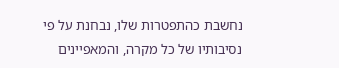נחשבת כהתפטרות שלו, נבחנת על פי נסיבותיו של כל מקרה, והמאפיינים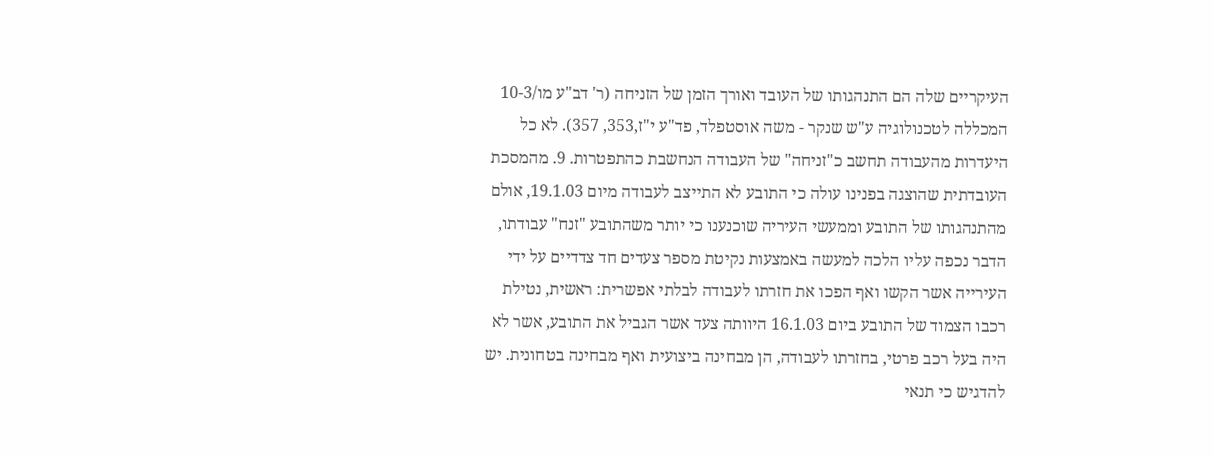העיקריים שלה הם התנהגותו של העובד ואורך הזמן של הזניחה (ר' דב"ע מו/10-3 המכללה לטכנולוגיה ע"ש שנקר - משה אוסטפלד, פד"ע י"ז,353, 357). לא כל היעדרות מהעבודה תחשב כ"זניחה" של העבודה הנחשבת כהתפטרות. 9. מהמסכת העובדתית שהוצגה בפנינו עולה כי התובע לא התייצב לעבודה מיום 19.1.03, אולם מהתנהגותו של התובע וממעשי העיריה שוכנענו כי יותר משהתובע "זנח" עבודתו, הדבר נכפה עליו הלכה למעשה באמצעות נקיטת מספר צעדים חד צדדיים על ידי העירייה אשר הקשו ואף הפכו את חזרתו לעבודה לבלתי אפשרית: ראשית, נטילת רכבו הצמוד של התובע ביום 16.1.03 היוותה צעד אשר הגביל את התובע, אשר לא היה בעל רכב פרטי, בחזרתו לעבודה, הן מבחינה ביצועית ואף מבחינה בטחונית. יש להדגיש כי תנאי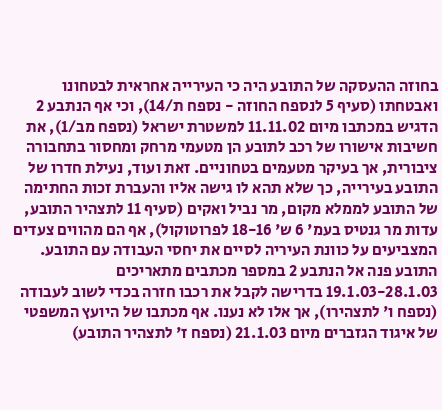בחוזה ההעסקה של התובע היה כי העירייה אחראית לבטחונו ואבטחתו (סעיף 5 לנספח החוזה - נספח ת/14), וכי אף הנתבע 2 הדגיש במכתבו מיום 11.11.02 למשטרת ישראל (נספח מב/1), את חשיבות אישורו של רכב לתובע הן מטעמי מרחק ומחסור בתחבורה ציבורית, אך בעיקר מטעמים בטחוניים. זאת ועוד, נעילת חדרו של התובע בעירייה, כך שלא תהא לו גישה אליו והעברת זכות החתימה של התובע לממלא מקום, מר נביל ואקים (סעיף 11 לתצהיר התובע, עדות מר גנטיס בעמ' 6 ש' 18-16 לפרוטוקול), אף הם מהווים צעדים המצביעים על כוונת העיריה לסיים את יחסי העבודה עם התובע. התובע פנה אל הנתבע 2 במספר מכתבים מתאריכים 19.1.03-28.1.03 בדרישה לקבל את רכבו חזרה בכדי לשוב לעבודה (נספח ו' לתצהירו), אך אלו לא נענו. אף מכתבו של היועץ המשפטי של איגוד הגזברים מיום 21.1.03 (נספח ז' לתצהיר התובע)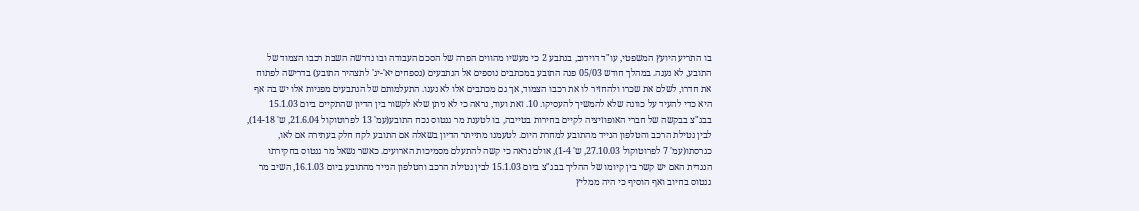בו התריע היועץ המשפטי, עו"ד דוידוב, בנתבע 2 כי מעשיו מהווים הפרה של הסכם העבודה ובו נדרשה השבת רכבו הצמוד של התובע, לא נענה. במהלך חודש 05/03 פנה התובע במכתבים נוספים אל הנתבעים (נספחים יא'-יג' לתצהיר התובע) בדרישה לפתוח את חדרו, לשלם את שכרו ולהחזיר לו את רכבו הצמוד, אך גם מכתבים אלו לא נענו. התעלמותם של הנתבעים מפניות אלו יש בה אף היא כדי להעיד על כוונה שלא להמשיך להעסיקו. 10. זאת ועוד, נראה כי לא ניתן שלא לקשור בין הדיון שהתקיים ביום 15.1.03 בבג"צ בבקשה של חברי האופוזיציה לקיים בחירות בטייבה, בו לטענת מר גנטוס נכח התובע(עמ' 13 לפרוטוקול 21.6.04, ש' 14-18), לבין נטילת הרכב והטלפון הנייד מהתובע למחרת היום. לטעמנו מתייתר הדיון בשאלה אם התובע לקח חלק בעתירה אם לאו, כגרסתו(עמ' 7 לפרוטוקול 27.10.03, ש' 1-4), אולם נראה כי קשה להתעלם מסמיכות הארועים. כאשר נשאל מר גנטוס בחקירתו הנגדית האם יש קשר בין קיומו של ההליך בבג"צ ביום 15.1.03 לבין נטילת הרכב והטלפון הנייד מהתובע ביום 16.1.03, השיב מר גנטוס בחיוב ואף הוסיף כי היה ממליץ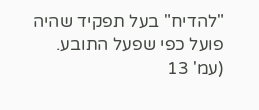"להדיח" בעל תפקיד שהיה פועל כפי שפעל התובע. (עמ' 13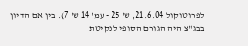לפרוטוקול 21.6.04, ש' 25 - עמ' 14 ש' 7). בין אם הדיון בבג"צ היה הגורם הסופי לנקיטת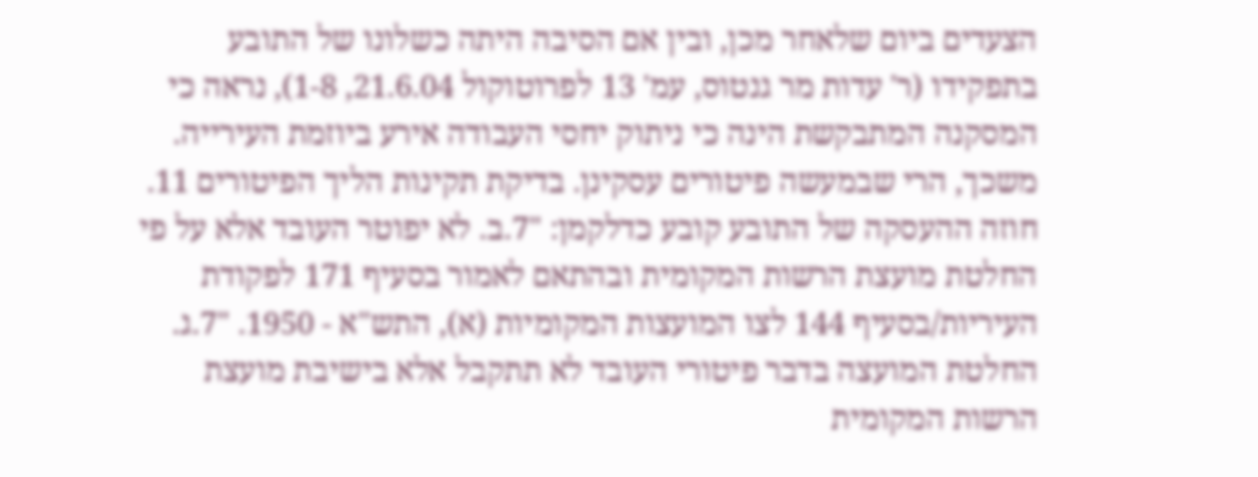הצעדים ביום שלאחר מכן, ובין אם הסיבה היתה כשלונו של התובע בתפקידו (ר' עדות מר גנטוס, עמ' 13 לפרוטוקול 21.6.04, 1-8), נראה כי המסקנה המתבקשת הינה כי ניתוק יחסי העבודה אירע ביוזמת העירייה. משכך, הרי שבמעשה פיטורים עסקינן. בדיקת תקינות הליך הפיטורים 11. חוזה ההעסקה של התובע קובע כדלקמן: "7.ב. לא יפוטר העובד אלא על פי החלטת מועצת הרשות המקומית ובהתאם לאמור בסעיף 171 לפקודת העיריות/בסעיף 144 לצו המועצות המקומיות (א), התש"א - 1950. "7.ג. החלטת המועצה בדבר פיטורי העובד לא תתקבל אלא בישיבת מועצת הרשות המקומית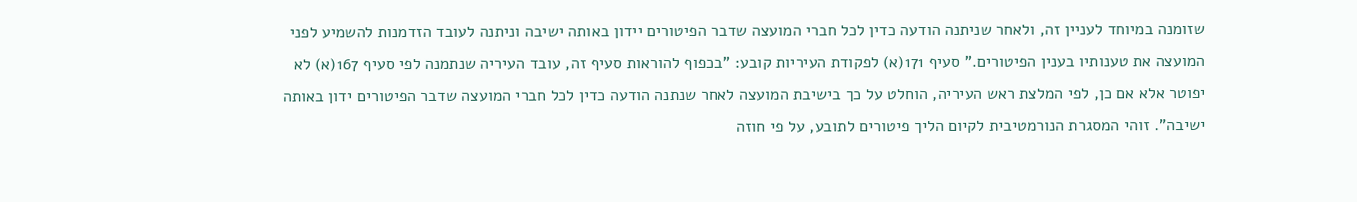שזומנה במיוחד לעניין זה, ולאחר שניתנה הודעה כדין לכל חברי המועצה שדבר הפיטורים יידון באותה ישיבה וניתנה לעובד הזדמנות להשמיע לפני המועצה את טענותיו בענין הפיטורים." סעיף 171(א) לפקודת העיריות קובע: "בכפוף להוראות סעיף זה, עובד העיריה שנתמנה לפי סעיף 167(א) לא יפוטר אלא אם כן, לפי המלצת ראש העיריה, הוחלט על כך בישיבת המועצה לאחר שנתנה הודעה כדין לכל חברי המועצה שדבר הפיטורים ידון באותה ישיבה". זוהי המסגרת הנורמטיבית לקיום הליך פיטורים לתובע, על פי חוזה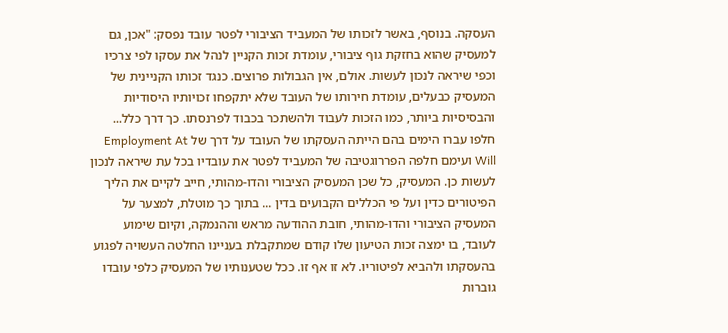העסקה. בנוסף, באשר לזכותו של המעביד הציבורי לפטר עובד נפסק: "אכן, גם למעסיק שהוא בחזקת גוף ציבורי, עומדת זכות הקניין לנהל את עסקו לפי צרכיו וכפי שיראה לנכון לעשות. אולם, אין הגבולות פרוצים. כנגד זכותו הקניינית של המעסיק כבעלים, עומדת חירותו של העובד שלא יתקפחו זכויותיו היסודיות והבסיסיות ביותר, כמו הזכות לעבוד ולהשתכר בכבוד לפרנסתו. כך דרך כלל... חלפו עברו הימים בהם הייתה העסקתו של העובד על דרך של Employment At Will ועימם חלפה הפררוגטיבה של המעביד לפטר את עובדיו בכל עת שיראה לנכון לעשות כן. המעסיק, כל שכן המעסיק הציבורי והדו-מהותי, חייב לקיים את הליך הפיטורים כדין ועל פי הכללים הקבועים בדין ... בתוך כך מוטלת, למצער על המעסיק הציבורי והדו-מהותי, חובת ההודעה מראש וההנמקה, וקיום שימוע לעובד, בו ימצה זכות הטיעון שלו קודם שמתקבלת בעניינו החלטה העשויה לפגוע בהעסקתו ולהביא לפיטוריו. לא זו אף זו. ככל שטענותיו של המעסיק כלפי עובדו גוברות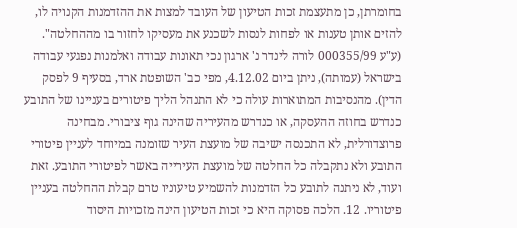בחומרתן, כן מתעצמת זכות הטיעון של העובד למצות את ההזדמנות הקנויה לו, להזים אותן טענות או לפחות לנסות לשכנע את מעסיקו לחזור בו מההחלטה". (ע"ע 000355/99 לורה לינדר נ' ארגון נכי תאונות עבודה ואלמנות נפגעי עבודה בישראל (עמותה), ניתן ביום 4.12.02, מפי כב' השופטת ארד, בסעיף 9 לפסק הדין). מהנסיבות המתוארות עולה כי לא התנהל הליך פיטורים בעניינו של התובע כנדרש בחוזה ההעסקה, או כנדרש מהעיריה שהינה גוף ציבורי. מבחינה פרוצדורלית, לא התכנסה ישיבה של מועצת העיר שזומנה במיוחד לעניין פיטורי התובע ולא נתקבלה כל החלטה של מועצת העירייה באשר לפיטורי התובע. זאת ועוד, לא ניתנה לתובע כל הזדמנות להשמיע טיעוניו טרם קבלת ההחלטה בעניין פיטוריו. 12. הלכה פסוקה היא כי זכות הטיעון הינה מזכויות היסוד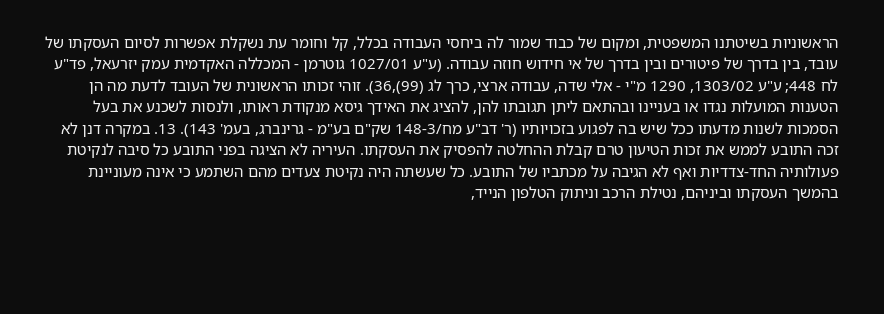הראשוניות בשיטתנו המשפטית, ומקום של כבוד שמור לה ביחסי העבודה בכלל, קל וחומר עת נשקלת אפשרות לסיום העסקתו של עובד, בין בדרך של פיטורים ובין בדרך של אי חידוש חוזה עבודה. (ע"ע 1027/01 גוטרמן - המכללה האקדמית עמק יזרעאל, פד"ע לח 448; ע"ע 1303/02, 1290 מ"י - אלי שדה, עבודה ארצי, כרך לג (99),36). זוהי זכותו הראשונית של העובד לדעת מה הן הטענות המועלות נגדו או בעניינו ובהתאם ליתן תגובתו להן, להציג את האידך גיסא מנקודת ראותו, ולנסות לשכנע את בעל הסמכות לשנות מדעתו ככל שיש בה לפגוע בזכויותיו (ר' דב"ע מח/148-3 שק"ם בע"מ - גרינברג, בעמ' 143). 13. במקרה דנן לא זכה התובע לממש את זכות הטיעון טרם קבלת ההחלטה להפסיק את העסקתו. העיריה לא הציגה בפני התובע כל סיבה לנקיטת פעולותיה החד-צדדיות ואף לא הגיבה על מכתביו של התובע. כל שעשתה היה נקיטת צעדים מהם השתמע כי אינה מעוניינת בהמשך העסקתו וביניהם, נטילת הרכב וניתוק הטלפון הנייד,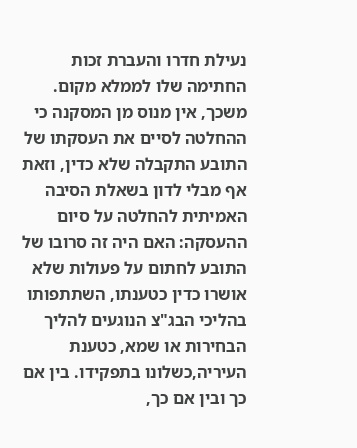נעילת חדרו והעברת זכות החתימה שלו לממלא מקום. משכך, אין מנוס מן המסקנה כי ההחלטה לסיים את העסקתו של התובע התקבלה שלא כדין, וזאת אף מבלי לדון בשאלת הסיבה האמיתית להחלטה על סיום ההעסקה: האם היה זה סרובו של התובע לחתום על פעולות שלא אושרו כדין כטענתו, השתתפותו בהליכי הבג"צ הנוגעים להליך הבחירות או שמא, כטענת העיריה,כשלונו בתפקידו. בין אם כך ובין אם כך,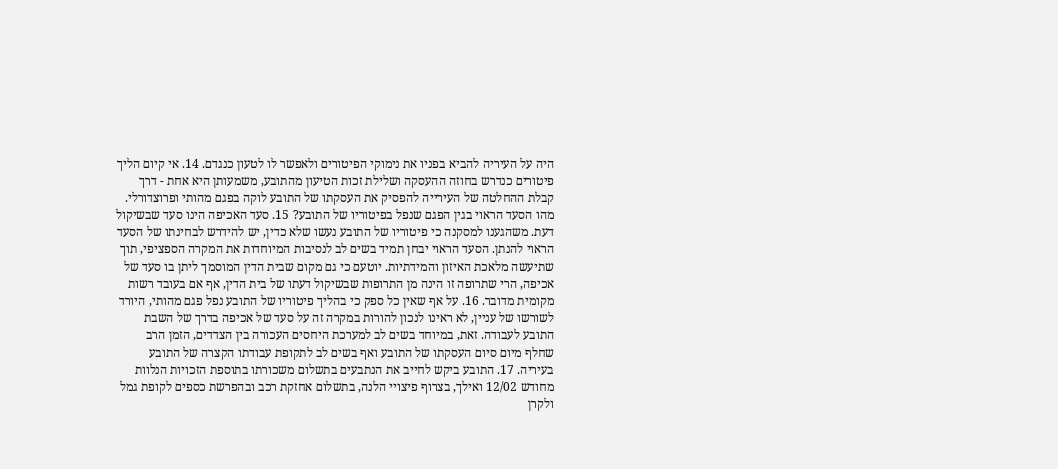היה על העיריה להביא בפניו את נימוקי הפיטורים ולאפשר לו לטעון כנגדם. 14. אי קיום הליך פיטורים כנדרש בחוזה ההעסקה ושלילת זכות הטיעון מהתובע, משמעותן היא אחת - דרך קבלת ההחלטה של העירייה להפסיק את העסקתו של התובע לוקה בפגם מהותי ופרוצדורלי. מהו הסעד הראוי בגין הפגם שנפל בפיטוריו של התובע? 15. סעד האכיפה הינו סעד שבשיקול דעת. משהגענו למסקנה כי פיטוריו של התובע נעשו שלא כדין, יש להידרש לבחינתו של הסעד הראוי להנתן. הסעד הראוי יבחן תמיד בשים לב לנסיבות המיוחדות את המקרה הספציפי, תוך שתיעשה מלאכת האיזון והמידתיות. יוטעם כי גם מקום שבית הדין המוסמך ליתן בו סעד של אכיפה, הרי שתרופה זו הינה מן התרופות שבשיקול דעתו של בית הדין, אף אם בעובד רשות מקומית מדובר. 16. על אף שאין כל ספק כי בהליך פיטוריו של התובע נפל פגם מהותי, היורד לשורשו של עניין, לא ראינו לנכון להורות במקרה זה על סעד של אכיפה בדרך של השבת התובע לעבודה. זאת, במיוחד בשים לב למערכת היחסים העכורה בין הצדדים, הזמן הרב שחלף מיום סיום העסקתו של התובע ואף בשים לב לתקופת עבודתו הקצרה של התובע בעיריה. 17. התובע ביקש לחייב את הנתבעים בתשלום משכורתו בתוספת הזכויות הנלוות מחודש 12/02 ואילך, בצרוף פיצויי הלנה, בתשלום אחזקת רכב ובהפרשת כספים לקופת גמל ולקרן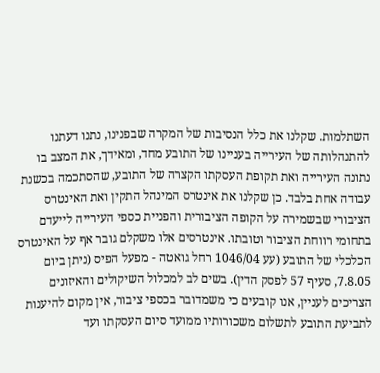השתלמות. שקלנו את כלל הנסיבות של המקרה שבפנינו, נתנו דעתנו להתנהלותה של העירייה בעניינו של התובע מחד, ומאידך, את המצב בו נתונה העירייה ואת תקופת העסקתו הקצרה של התובע, שהסתכמה בכשנת עבודה אחת בלבד. כן שקלנו את אינטרס המינהל התקין ואת האינטרס הציבורי שבשמירה על הקופה הציבורית והפניית כספי העירייה לייעדם בתחומי רווחת הציבור וטובתו. אינטרסים אלו משקלם גובר אף על האינטרס הכלכלי של התובע (עע 1046/04 רחל גואטה - מפעל הפיס (ניתן ביום 7.8.05, סעיף 57 לפסק הדין). בשים לב למכלול השיקולים והאיזונים הצריכים לעניין, אנו קובעים כי משמדובר בכספי ציבור, אין מקום להיענות לתביעת התובע לתשלום משכורותיו ממועד סיום העסקתו ועד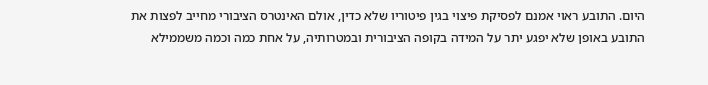היום. התובע ראוי אמנם לפסיקת פיצוי בגין פיטוריו שלא כדין, אולם האינטרס הציבורי מחייב לפצות את התובע באופן שלא יפגע יתר על המידה בקופה הציבורית ובמטרותיה, על אחת כמה וכמה משממילא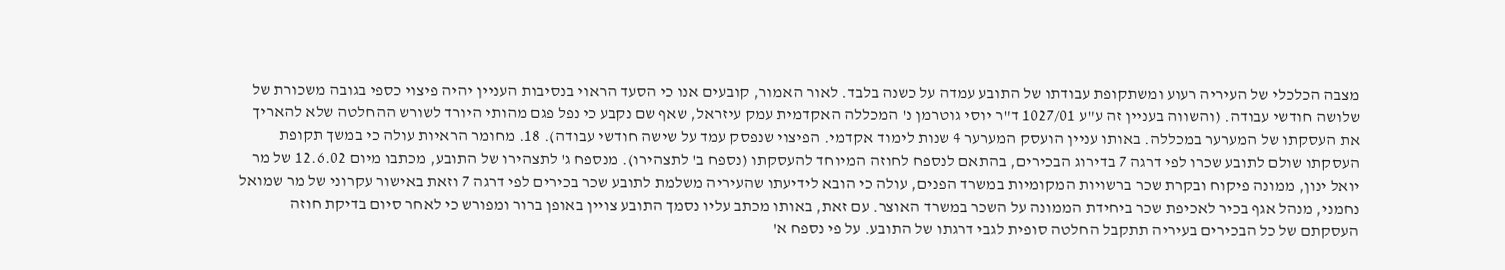מצבה הכלכלי של העיריה רעוע ומשתקופת עבודתו של התובע עמדה על כשנה בלבד. לאור האמור, קובעים אנו כי הסעד הראוי בנסיבות העניין יהיה פיצוי כספי בגובה משכורת של שלושה חודשי עבודה. (והשווה בעניין זה ע"ע 1027/01 ד"ר יוסי גוטרמן נ' המכללה האקדמית עמק עיזראל, שאף שם נקבע כי נפל פגם מהותי היורד לשורש ההחלטה שלא להאריך את העסקתו של המערער במכללה. באותו עניין הועסק המערער 4 שנות לימוד אקדמי. הפיצוי שנפסק עמד על שישה חודשי עבודה). 18. מחומר הראיות עולה כי במשך תקופת העסקתו שולם לתובע שכרו לפי דרגה 7 בדירוג הבכירים, בהתאם לנספח לחוזה המיוחד להעסקתו (נספח ב' לתצהירו). מנספח ג' לתצהירו של התובע, מכתבו מיום 12.6.02 של מר יואל ינון, ממונה פיקוח ובקרת שכר ברשויות המקומיות במשרד הפנים, עולה כי הובא לידיעתו שהעיריה משלמת לתובע שכר בכירים לפי דרגה 7 וזאת באישור עקרוני של מר שמואל נחמני, מנהל אגף בכיר לאכיפת שכר ביחידת הממונה על השכר במשרד האוצר. עם זאת, באותו מכתב עליו נסמך התובע צויין באופן ברור ומפורש כי לאחר סיום בדיקת חוזה העסקתם של כל הבכירים בעיריה תתקבל החלטה סופית לגבי דרגתו של התובע. על פי נספח א'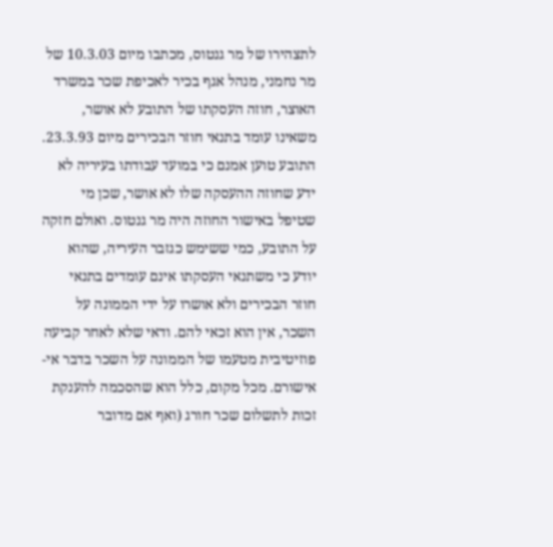לתצהירו של מר גנטוס, מכתבו מיום 10.3.03 של מר נחמני, מנהל אגף בכיר לאכיפת שכר במשרד האוצר, חוזה העסקתו של התובע לא אושר, משאינו עומד בתנאי חוזר הבכירים מיום 23.3.93. התובע טוען אמנם כי במועד עבודתו בעיריה לא ידע שחוזה ההעסקה שלו לא אושר, שכן מי שטיפל באישור החוזה היה מר גנטוס. ואולם חזקה על התובע, כמי ששימש כגזבר העיריה, שהוא יודע כי משתנאי העסקתו אינם עומדים בתנאי חוזר הבכירים ולא אושרו על ידי הממונה על השכר, אין הוא זכאי להם. ודאי שלא לאחר קביעה פוזיטיבית מטעמו של הממונה על השכר בדבר אי-אישורם. מכל מקום, כלל הוא שהסכמה להענקת זכות לתשלום שכר חורג (ואף אם מדובר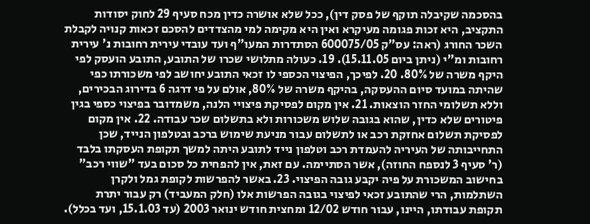בהסכמה שקיבלה תוקף של פסק דין), ככל שלא אושרה כדין מכח סעיף 29 לחוק יסודות התקציב, היא זכות פגומה מעיקרא ואין היא מקימה למי מהצדדים להסכם זכאות קנויה לקבלת השכר החורג (ראה: עס"ק 600075/05 הסתדרות המעו"ף ועד עובדי עירית רחובות נ' עירית רחובות ומ"י (ניתן ביום 15.11.05). 19. כעולה מתלושי שכרו של התובע, התובע הועסק לפי היקף משרה של 80%. 20. לפיכך, הפיצוי הכספי לו זכאי התובע יחושב לפי משכורתו כפי שהיתה במועד סיום ההעסקה, בהיקף משרה של 80%, אולם על פי דרגה 6 בדירוג הבכירים, וללא תשלומי החזר הוצאות. 21. אין מקום לפסיקת פיצויי הלנה, משמדובר בפיצוי כספי בגין פיטורים שלא כדין, שהוא בגובה שלוש משכורות ולא בתשלום שכר עבודה. 22. אין מקום לפסיקת תשלום אחזקת רכב או לתשלום עבור מניעת שימוש ברכב ובטלפון הנייד, שכן התחייבותה של העיריה להעמדת רכב וטלפון נייד לתובע היתה למשך תקופת העסקתו בלבד (ר' סעיף 3 לנספח החוזה), אשר הסתיימה. עם זאת, אין להפחית כל סכום בעד "שווי רכב" בחישוב המשכורת על פיה יקבע גובה הפיצוי. 23. באשר להפרשות לקופת גמל ולקרן השתלמות, הרי שהתובע זכאי לפיצוי בגובה הפרשות אלו (חלק המעביד) רק עבור יתרת תקופת עבודתו, היינו, עבור חודש 12/02 ומחצית חודש ינואר 2003 (עד 15.1.03, ועד בכלל).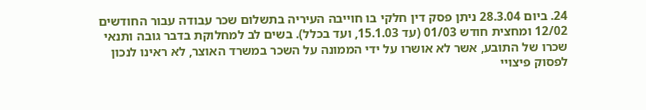24. ביום 28.3.04 ניתן פסק דין חלקי בו חוייבה העיריה בתשלום שכר עבודה עבור החודשים 12/02 ומחצית חודש 01/03 (עד 15.1.03, ועד בכלל). בשים לב למחלוקת בדבר גובה ותנאי שכרו של התובע, אשר לא אושרו על ידי הממונה על השכר במשרד האוצר, לא ראינו לנכון לפסוק פיצויי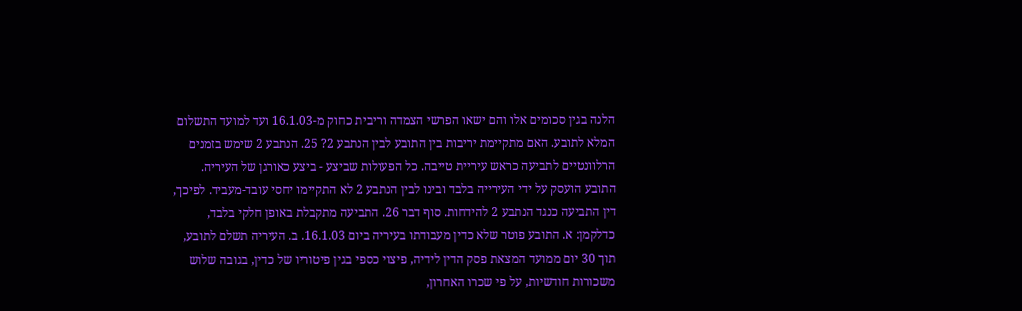הלנה בגין סכומים אלו והם ישאו הפרשי הצמדה וריבית כחוק מ-16.1.03 ועד למועד התשלום המלא לתובע. האם מתקיימת יריבות בין התובע לבין הנתבע 2? 25. הנתבע 2 שימש בזמנים הרלוונטיים לתביעה כראש עיריית טייבה. כל הפעולות שביצע - ביצע כאורגן של העיריה. התובע הועסק על ידי העירייה בלבד ובינו לבין הנתבע 2 לא התקיימו יחסי עובד-מעביד. לפיכך, דין התביעה כנגד הנתבע 2 להידחות. סוף דבר 26. התביעה מתקבלת באופן חלקי בלבד, כדלקמן: א. התובע פוטר שלא כדין מעבודתו בעיריה ביום 16.1.03. ב. העיריה תשלם לתובע, תוך 30 יום ממועד המצאת פסק הדין לידיה, פיצוי כספי בגין פיטוריו של כדין, בגובה שלוש משכורות חודשיות, על פי שכרו האחרון,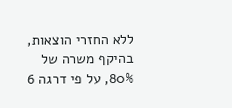ללא החזרי הוצאות, בהיקף משרה של 80%, על פי דרגה 6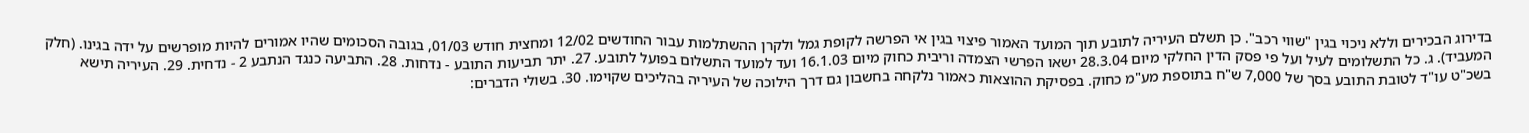בדירוג הבכירים וללא ניכוי בגין "שווי רכב". כן תשלם העיריה לתובע תוך המועד האמור פיצוי בגין אי הפרשה לקופת גמל ולקרן ההשתלמות עבור החודשים 12/02 ומחצית חודש 01/03, בגובה הסכומים שהיו אמורים להיות מופרשים על ידה בגינו. (חלק המעביד). ג. כל התשלומים לעיל ועל פי פסק הדין החלקי מיום 28.3.04 ישאו הפרשי הצמדה וריבית כחוק מיום 16.1.03 ועד למועד התשלום בפועל לתובע. 27. יתר תביעות התובע - נדחות. 28. התביעה כנגד הנתבע 2 - נדחית. 29. העיריה תישא בשכ"ט עו"ד לטובת התובע בסך של 7,000 ש"ח בתוספת מע"מ כחוק. בפסיקת ההוצאות כאמור נלקחה בחשבון גם דרך הילוכה של העיריה בהליכים שקוימו. 30. בשולי הדברים: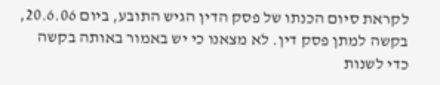לקראת סיום הכנתו של פסק הדין הגיש התובע, ביום 20.6.06, בקשה למתן פסק דין. לא מצאנו כי יש באמור באותה בקשה כדי לשנות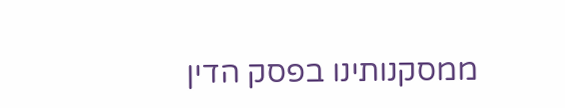ממסקנותינו בפסק הדין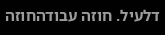דלעיל. חוזה עבודהחוזה